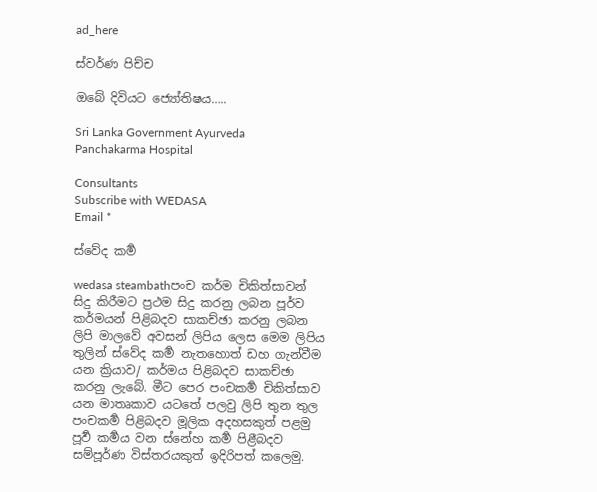ad_here

ස්වර්ණ පිච්ච

ඔබේ දිවියට ජ්‍යෝතිෂය…..

Sri Lanka Government Ayurveda Panchakarma Hospital

Consultants
Subscribe with WEDASA
Email *

ස්වේද කර්‍ම

wedasa steambathපංච කර්ම චිකිත්සාවන් සිදු කිරීමට ප්‍රථම සිදු කරනු ලබන පූර්ව කර්මයන් පිළිබදව සාකච්ඡා කරනු ලබන ලිපි මාලවේ අවසන් ලිපිය ලෙස මෙම ලිපිය තුලින් ස්වේද කර්‍ම නැතහොත් ඩහ ගැන්වීම යන ක්‍රියාව/ කර්මය පිළිබදව සාකච්ඡා කරනු ලැබේ. මීට පෙර පංචකර්‍ම චිකිත්සාව යන මාතෘකාව යටතේ පලවු ලිපි තුන තුල පංචකර්‍ම පිළිබදව මූලික අදහසකුත් පළමු පූර්‍ව කර්‍මය වන ස්නේහ කර්‍ම පිළීබදව සම්පූර්ණ විස්තරයකුත් ඉදිරිපත් කලෙමු.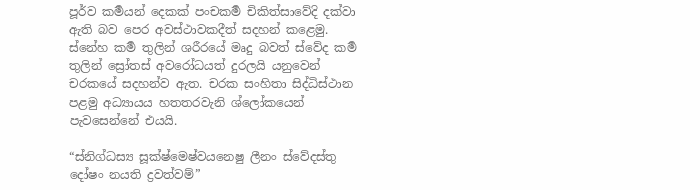පූර්ව කර්‍මයන් දෙකක් පංචකර්‍ම චිකිත්සාවේදි දක්වා ඇති බව පෙර අවස්ථාවකදීත් සදහන් කළෙමු. ස්නේහ කර්‍ම තුලින් ශරීරයේ මෘදු බවත් ස්වේද කර්‍ම තුලින් ස්‍රෝතස් අවරෝධයත් දුරලයි යනුවෙන් චරකයේ සදහන්ව ඇත. චරක සංහිතා සිද්ධිස්ථාන පළමු අධ්‍යායය හතතරවැනි ශ්‍ලෝකයෙන් පැවසෙන්නේ එයයි.

“ස්නිග්ධස්‍ය සූක්ෂ්මෙෂ්වයනෙෂු ලීනං ස්වේදස්තු දෝෂං නයති ද්‍රවත්වම්”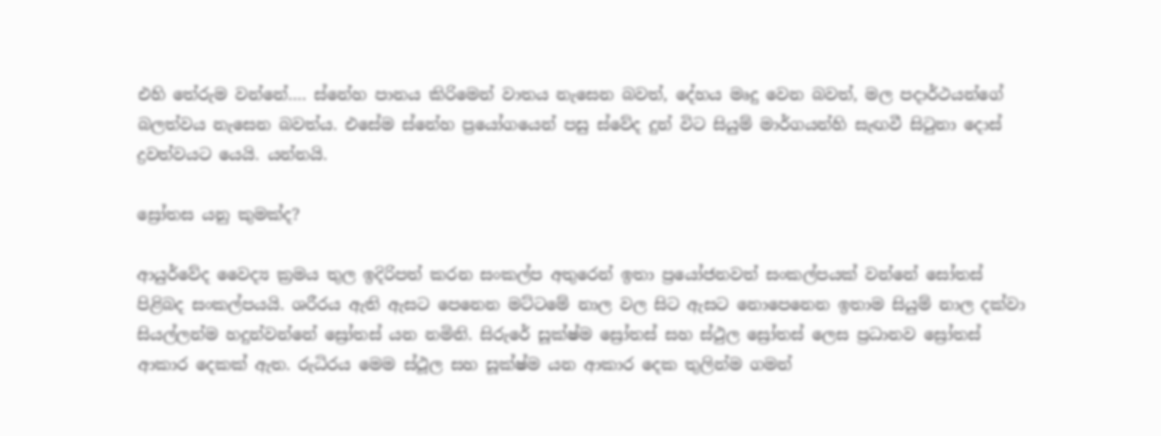එහි තේරුම වන්නේ…. ස්නේහ පානය කිරිමෙන් වාතය නැසෙන බවත්, දේහය මෘදු වෙන බවත්, මල පදාර්ථයන්ගේ බලත්වය නැසෙන බවත්ය. එසේම ස්නේහ ප්‍රයෝගයෙන් පසු ස්වේද දුන් විට සියුම් මාර්ගයන්හි සැඟවී සිටුනා දොස් ද්‍රවත්වයට යෙයි. යන්නයි.

ස්‍රෝතස යනු කුමක්ද?

ආයුර්වේද වෛද්‍ය ක්‍රමය තුල ඉදිරිපත් කරන සංකල්ප අතුරෙන් ඉතා ප්‍රයෝජනවත් සංකල්පයක් වන්නේ සෝතස් පිළිබද සංකල්පයයි. ශරීරය ඇති ඇසට පෙනෙන මට්ටමේ නාල වල සිට ඇසට නොපෙනෙන ඉතාම සියුම් නාල දක්වා සියල්ලන්ම හදුන්වන්නේ ස්‍රෝතස් යන නමිනි. සිරුරේ සූක්ෂ්ම ස්‍රෝතස් සහ ස්ථුල ස්‍රෝතස් ලෙස ප්‍රධානව ස්‍රෝතස් ආකාර දෙකක් ඇත. රුධිරය මෙම ස්ථූල සහ සූක්ෂ්ම යන ආකාර දෙක තුලින්ම ගමන්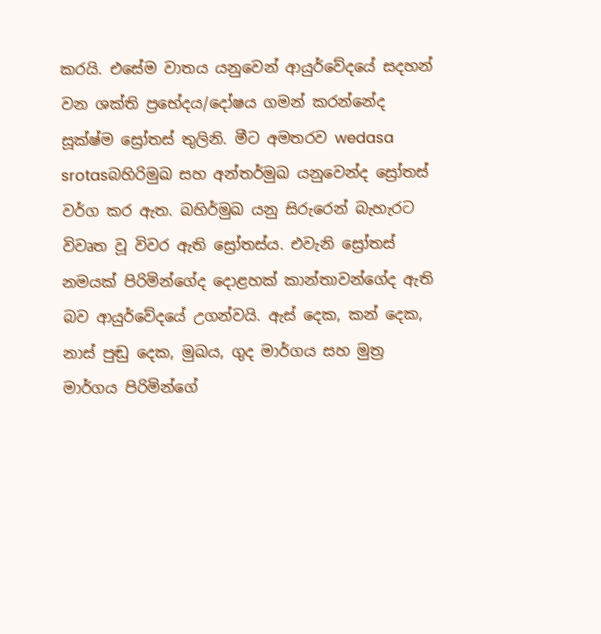කරයි. එසේම වාතය යනුවෙන් ආයුර්වේදයේ සදහන් වන ශක්ති ප්‍රභේදය/දෝෂය ගමන් කරන්නේද සූක්ෂ්ම ස්‍රෝතස් තුලිනි. මීට අමතරව wedasa srotasබහිරිමුඛ සහ අන්තර්මුඛ යනුවෙන්ද ස්‍රෝතස් වර්ග කර ඇත. බහිර්මුඛ යනු සිරුරෙන් බැහැරට විවෘත වූ විවර ඇති ස්‍රෝතස්ය. එවැනි ස්‍රෝතස් නමයක් පිරිමින්ගේද දොළහක් කාන්තාවන්ගේද ඇති බව ආයුර්වේදයේ උගන්වයි. ඇස් දෙක, කන් දෙක, නාස් පුඬු දෙක, මුඛය, ගුද මාර්ගය සහ මුත්‍ර මාර්ගය පිරිමින්ගේ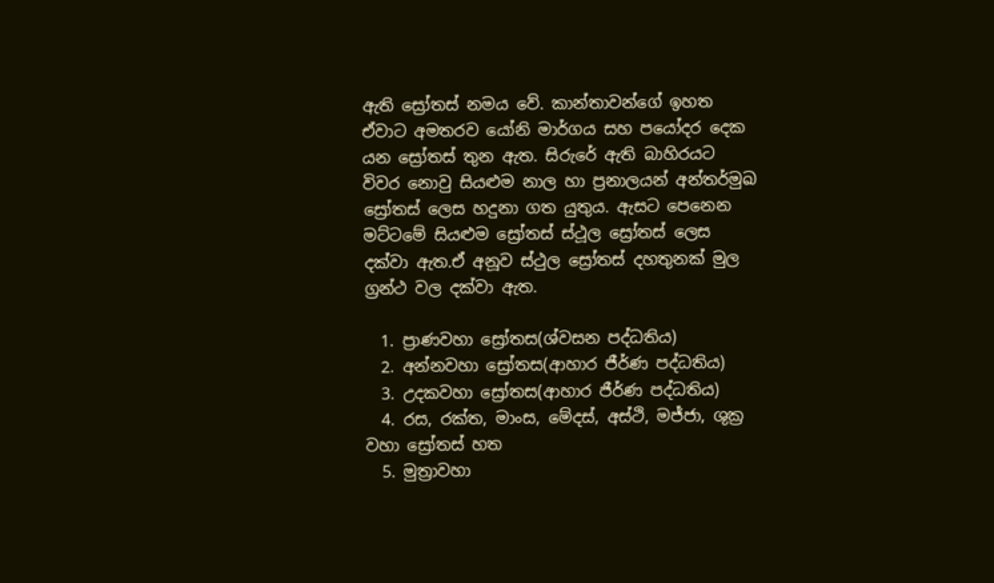ඇති ස්‍රෝතස් නමය වේ. කාන්තාවන්ගේ ඉහත ඒවාට අමතරව යෝනි මා‍ර්ගය සහ පයෝදර දෙක යන ස්‍රෝතස් තුන ඇත. සිරුරේ ඇති බාහිරයට විවර නොවු සියළුම නාල හා ප්‍රනාලයන් අන්තර්මුඛ ස්‍රෝතස් ලෙස හදුනා ගත යුතුය. ඇසට පෙනෙන මට්ටමේ සියළුම ස්‍රෝතස් ස්ථූල ස්‍රෝතස් ලෙස දක්වා ඇත.ඒ අනූව ස්ථුල ස්‍රෝතස් දහතුනක් මුල ග්‍රන්ථ වල දක්වා ඇත.

  1. ප්‍රාණවහා ස්‍රෝතස(ශ්වසන පද්ධතිය)
  2. අන්නවහා ස්‍රෝතස(ආහාර ජීර්ණ පද්ධතිය)
  3. උදකවහා ස්‍රෝතස(ආහාර ජීර්ණ පද්ධතිය)
  4. රස, රක්ත, මාංස, මේදස්, අස්ථි, මජ්ජා, ශුක්‍ර වහා ස්‍රෝතස් හත
  5. මුත්‍රාවහා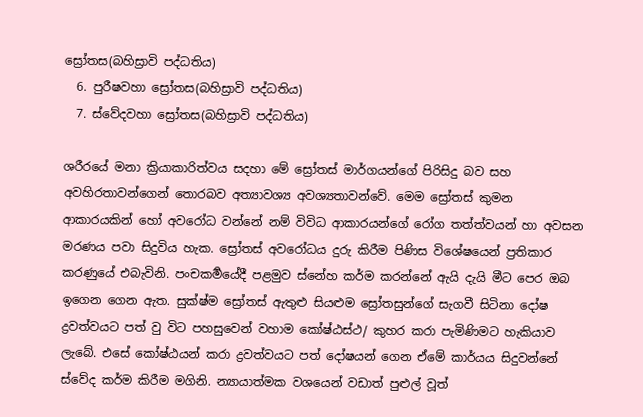ස්‍රෝතස(බහිස්‍රාවි පද්ධතිය)
  6. පුරීෂවහා ස්‍රෝතස(බහිස්‍රාවි පද්ධතිය)
  7. ස්වේදවහා ස්‍රෝතස(බහිස්‍රාවි පද්ධතිය)

ශරීරයේ මනා ක්‍රියාකාරිත්වය සදහා මේ ස්‍රෝතස් මාර්ගයන්ගේ පිරිසිදු බව සහ අවහිරතාවන්ගෙන් තොරබව අත්‍යාවශ්‍ය අවශ්‍යතාවන්වේ. මෙම ස්‍රෝතස් කුමන ආකාරයකින් හෝ අවරෝධ වන්නේ නම් විවිධ ආකාරයන්ගේ රෝග තත්ත්වයන් හා අවසන මරණය පවා සිදුවිය හැක. ස්‍රෝතස් අවරෝධය දුරු කිරීම පිණිස විශේෂයෙන් ප්‍රතිකාර කරණුයේ එබැවිනි. පංචකර්‍මයේදී පළමුව ස්නේහ කර්ම කරන්නේ ඇයි දැයි මීට පෙර ඔබ ඉගෙන ගෙන ඇත. සුක්ෂ්ම ස්‍රෝතස් ඇතුළු සියළුම ස්‍රෝතසුන්ගේ සැගවී සිටිනා දෝෂ ද්‍රවත්වයට පත් වු විට පහසුවෙන් වහාම කෝෂ්ඨස්ථ/ කුහර කරා පැමිණිමට හැකියාව ලැබේ. එසේ කෝෂ්ඨයන් කරා ද්‍රවත්වයට පත් දෝෂයන් ගෙන ඒමේ කාර්යය සිදුවන්නේ ස්වේද කර්ම කිරීම මගිනි. න්‍යායාත්මක වශයෙන් වඩාත් පුළුල් වූත්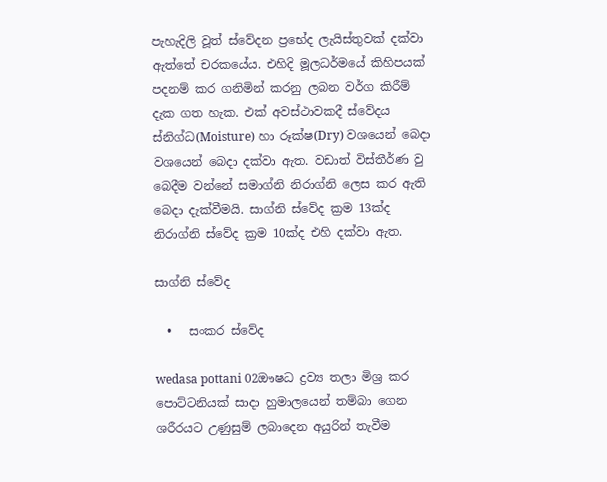පැහැදිලි වූත් ස්වේදන ප්‍රභේද ලැයිස්තුවක් දක්වා ඇත්තේ චරකයේය. එහිදි මූලධර්මයේ කිහිපයක් පදනම් කර ගනිමින් කරනු ලබන වර්ග කිරීම් දැක ගත හැක. එක් අවස්ථාවකදී ස්වේදය ස්නිග්ධ(Moisture) හා රූක්ෂ(Dry) වශයෙන් බෙදා වශයෙන් බෙදා දක්වා ඇත. වඩාත් විස්තීර්ණ වු බෙදීම වන්නේ සමාග්නි නිරාග්නි ලෙස කර ඇති බෙදා දැක්වීමයි. සාග්නි ස්වේද ක්‍රම 13ක්ද නිරාග්නි ස්වේද ක්‍රම 10ක්ද එහි දක්වා ඇත.

සාග්නි ස්වේද

  •   සංකර ස්වේද

wedasa pottani 02ඖෂධ ද්‍රව්‍ය තලා මිශ්‍ර කර පොට්ටනියක් සාදා හුමාලයෙන් තම්බා ගෙන ශරීරයට උණුසුම් ලබාදෙන අයුරින් තැවීම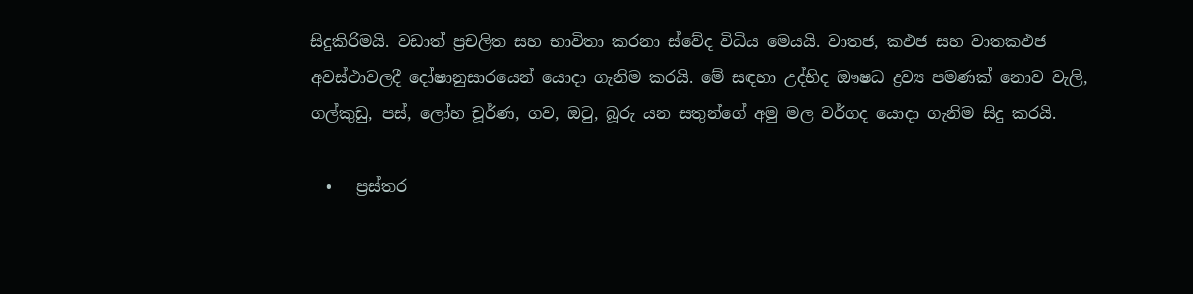සිදුකිරිමයි. වඩාත් ප්‍රචලිත සහ භාවිතා කරනා ස්වේද විධිය මෙයයි. වාතජ, කඵජ සහ වාතකඵජ අවස්ථාවලදී දෝෂානුසාරයෙන් යොදා ගැනිම කරයි. මේ සඳහා උද්භිද ඖෂධ ද්‍රව්‍ය පමණක් නොව වැලි, ගල්කුඩු, පස්, ලෝහ චූර්ණ, ගව, ඔටු, බූරු යන සතුන්ගේ අමු මල වර්ගද යොදා ගැනිම සිදු කරයි.

  •   ප්‍රස්තර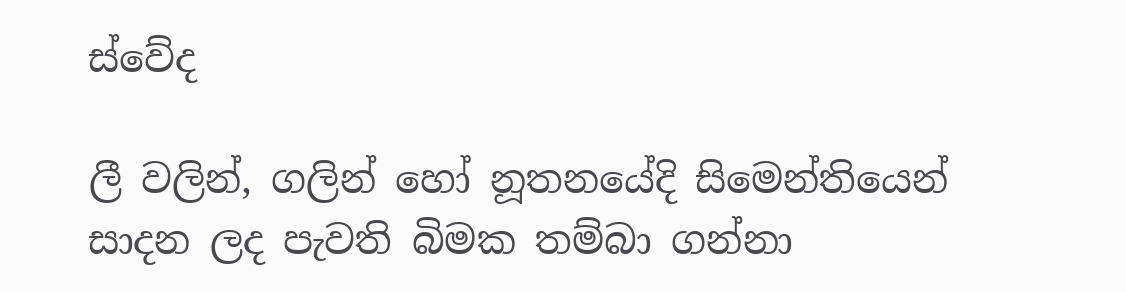ස්වේද

ලී වලින්, ගලින් හෝ නූතනයේදි සිමෙන්තියෙන් සාදන ලද පැවති බිමක තම්බා ගන්නා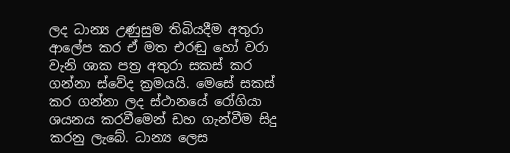ලද ධාන්‍ය උණුසුම තිබියදීම අතුරා ආලේප කර ඒ මත එරඬු හෝ වරා වැනි ශාක පත්‍ර අතුරා සකස් කර ගන්නා ස්වේද ක්‍රමයයි. මෙසේ සකස් කර ගන්නා ලද ස්ථානයේ රෝගියා ශයනය කරවීමෙන් ඩහ ගැන්වීම සිදු කරනු ලැබේ. ධාන්‍ය ලෙස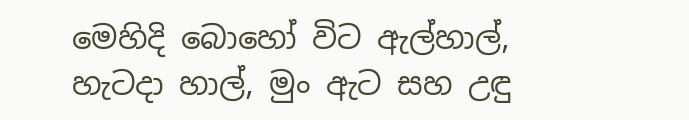මෙහිදි බොහෝ විට ඇල්හාල්, හැටදා හාල්, මුං ඇට සහ උඳු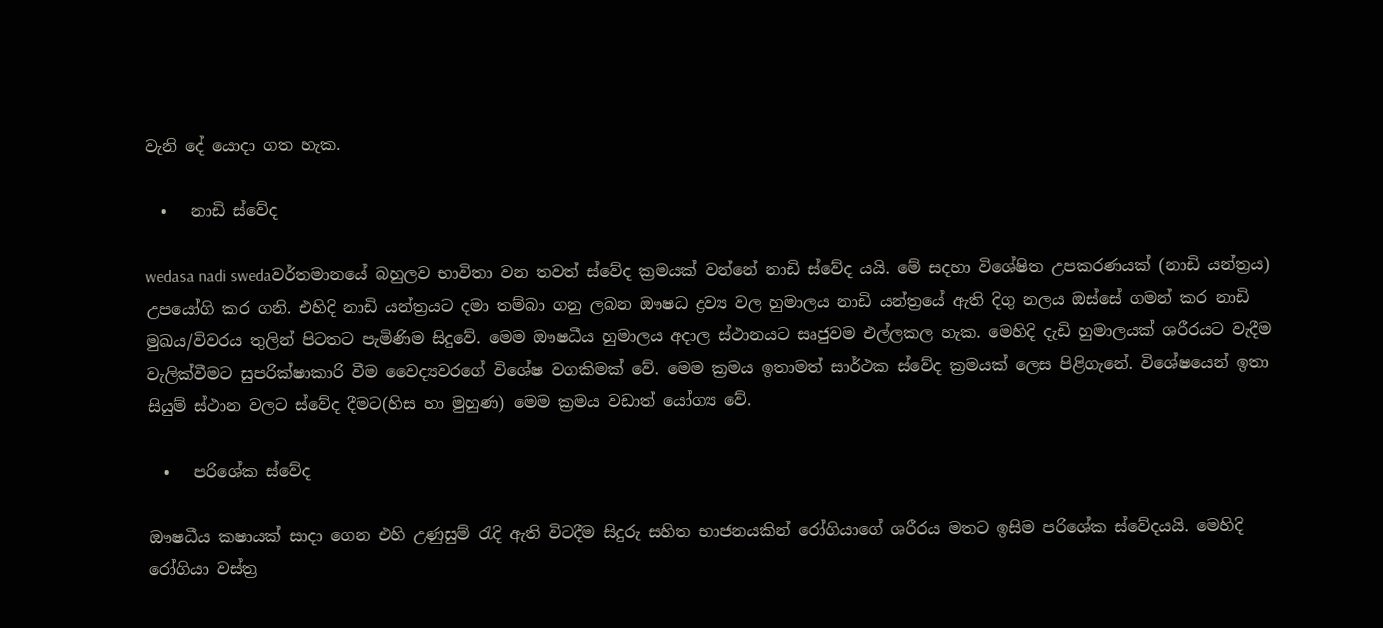වැනි දේ යොදා ගත හැක.

  •   නාඩි ස්වේද

wedasa nadi swedaවර්තමානයේ බහුලව භාවිතා වන තවත් ස්වේද ක්‍රමයක් වන්නේ නාඩි ස්වේද යයි. මේ සදහා විශේෂිත උපකරණයක් (නාඩි යන්ත්‍රය) උපයෝගි කර ගනි. එහිදි නාඩි යන්ත්‍රයට දමා තම්බා ගනු ලබන ඖෂධ ද්‍රව්‍ය වල හුමාලය නාඩි යන්ත්‍රයේ ඇති දිගු නලය ඔස්සේ ගමන් කර නාඩි මුඛය/විවරය තුලින් පිටතට පැමිණිම සිදුවේ. මෙම ඖෂධීය හුමාලය අදාල ස්ථානයට සෘජුවම එල්ලකල හැක. මෙහිදි දැඩි හුමාලයක් ශරීරයට වැදීම වැලික්වීමට සුපරික්ෂාකාරි වීම වෛද්‍යවරගේ විශේෂ වගකිමක් වේ. මෙම ක්‍රමය ඉතාමත් සාර්ථක ස්වේද ක්‍රමයක් ලෙස පිළිගැනේ. විශේෂයෙන් ඉතා සියුම් ස්ථාන වලට ස්වේද දීමට(හිස හා මුහුණ) මෙම ක්‍රමය වඩාත් යෝග්‍ය වේ.

  •   පරිශේක ස්වේද

ඖෂධීය කෂායක් සාදා ගෙන එහි උණුසුම් රැදි ඇති විටදීම සිදුරු සහිත භාජනයකින් රෝගියාගේ ශරීර‍ය මතට ඉසිම පරිශේක ස්වේදයයි. මෙහිදි රෝගියා වස්ත්‍ර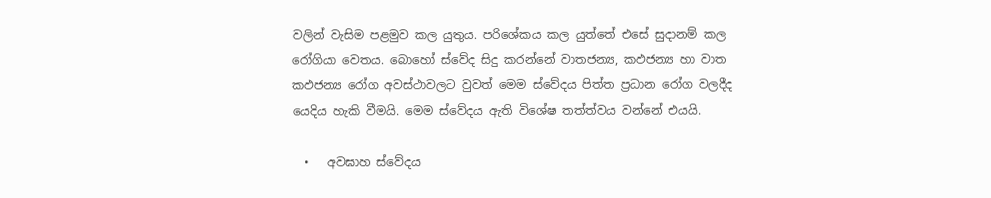වලින් වැසිම පළමුව කල යුතුය. පරි‍ශේකය කල යුත්තේ එසේ සුදානම් කල රෝගියා වෙතය. බොහෝ ස්වේද සිදු කරන්නේ වාතජන්‍ය, කඵජන්‍ය හා වාත කඵජන්‍ය රෝග අවස්ථාවලට වුවත් මෙම ස්වේදය පිත්ත ප්‍රධාන රෝග වලදීද යෙදිය හැකි වීමයි. මෙම ස්වේදය ඇති විශේෂ තත්ත්වය වන්නේ එයයි.

  •   අවඝාහ ස්වේදය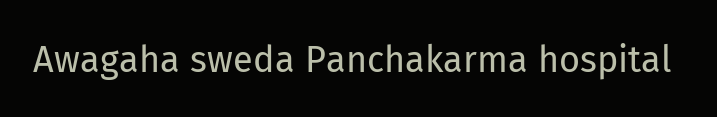Awagaha sweda Panchakarma hospital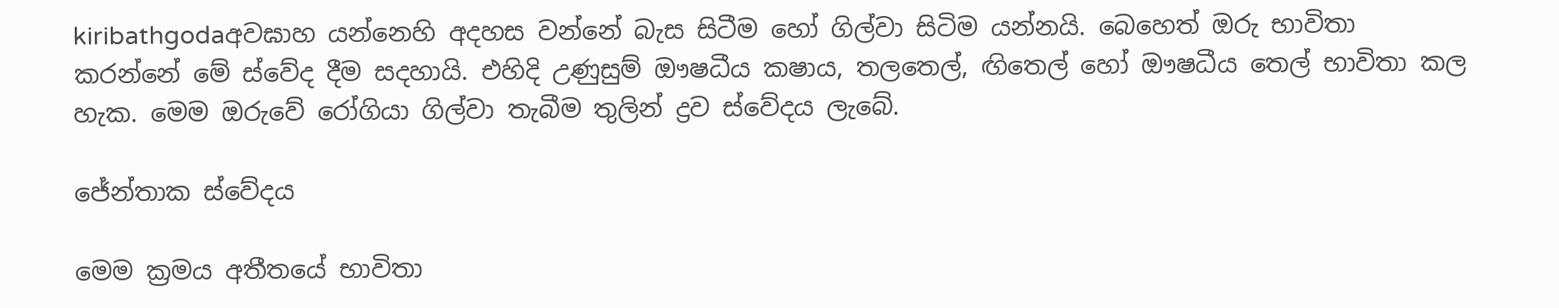kiribathgodaඅවඝාහ යන්නෙහි අදහස වන්නේ බැස සිටීම හෝ ගිල්වා සිටිම යන්නයි. බෙහෙත් ඔරු භාවිතා කරන්නේ මේ ස්වේද දීම සදහායි. එහිදි උණුසුම් ඖෂධීය කෂාය, තලතෙල්, ඟිතෙල් හෝ ඖෂධීය තෙල් භාවිතා කල හැක. මෙම ඔරුවේ රෝගියා ගිල්වා තැබීම තුලින් ද්‍රව ස්වේදය ලැබේ.

ජේන්තාක ස්වේදය

මෙම ක්‍රමය අතීතයේ භාවිතා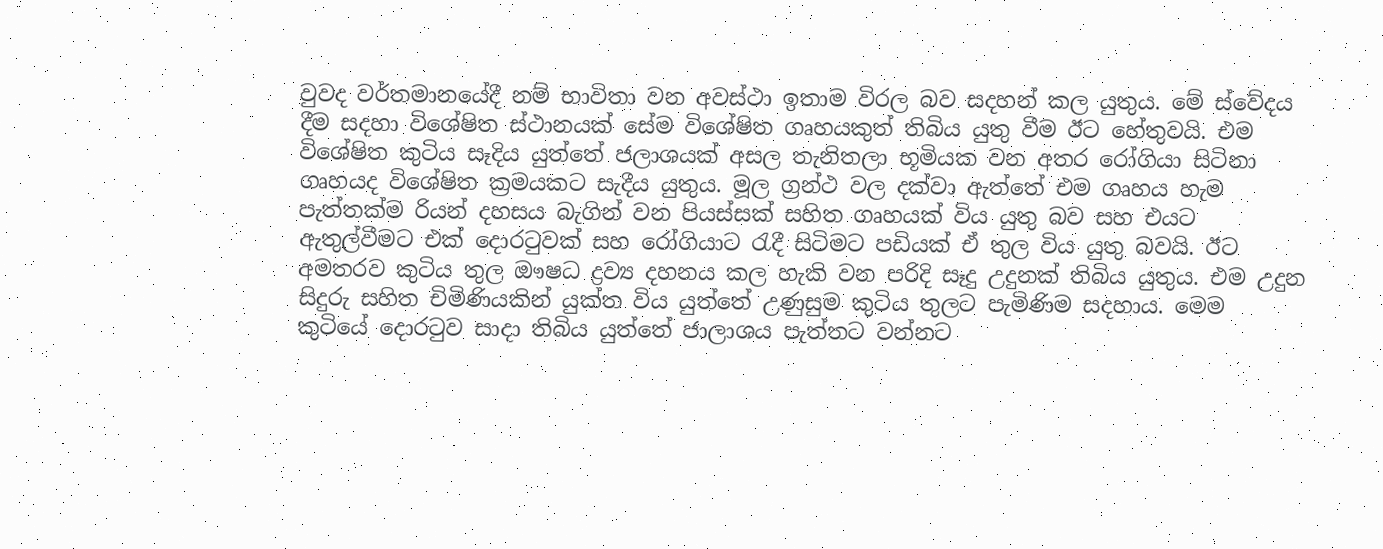වුවද වර්තමානයේදී නම් භාවිතා වන අවස්ථා ඉතාම විරල බව සදහන් කල යුතුය. මේ ස්වේදය දීම සදහා විශේෂිත ස්ථානයක් සේම විශේෂිත ගෘහයකුත් තිබිය යුතු වීම ඊට හේතුවයි. එම විශේෂිත කුටිය සෑදිය යුත්තේ ජලාශයක් අසල තැනිතලා භූමියක වන අතර රෝගියා සිටිනා ගෘහයද විශේෂිත ක්‍රමයකට සැදීය යුතුය. මූල ග්‍රන්ථ වල දක්වා ඇත්තේ එම ගෘහය හැම පැත්තක්ම රියන් දහසය බැගින් වන පියස්සක් සහිත ගෘහයක් විය යුතු බව සහ එයට ඇතුල්වීමට එක් දොරටුවක් සහ රෝගියාට රැදී සිටිමට පඩියක් ඒ තුල විය යුතු බවයි. ඊට අමතරව කුටිය තුල ඖෂධ ද්‍රව්‍ය දහනය කල හැකි වන පරිදි සෑදු උදුනක් තිබිය යුතුය. එම උදුන සිදුරු සහිත චිමිණියකින් යුක්ත විය යුත්තේ උණුසුම කුටිය තුලට පැමිණිම සදහාය. මෙම කුටියේ දොරටුව සාදා තිබිය යුත්තේ ජාලාශය පැත්තට වන්නට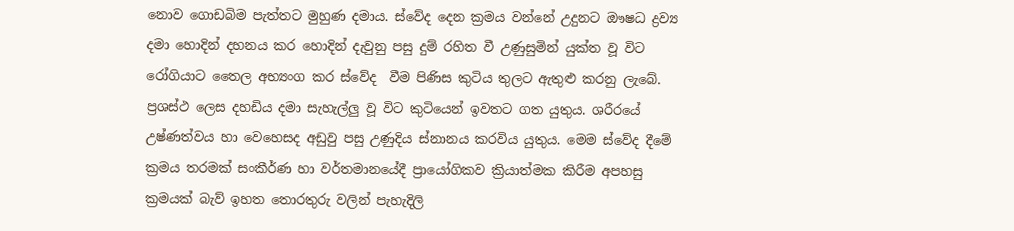නොව ගොඩබිම පැත්තට මුහුණ දමාය. ස්වේද දෙන ක්‍රමය ව‍න්නේ උදුනට ඖෂධ ද්‍රව්‍ය දමා හොදින් දහනය කර හොදින් දැවුනු පසු දුම් රහිත වී උණුසුමින් යුක්ත වූ විට රෝගියාට තෛල අභ්‍යංග කර ස්වේද  වීම පිණිස කුටිය තුලට ඇතුළු කරනු ලැබේ. ප්‍රශස්ථ ලෙස දහඩිය දමා සැහැල්ලු වූ විට කුටියෙන් ඉවතට ගත යුතුය. ශරීරයේ උෂ්ණත්වය හා වෙහෙසද අඩුවු පසු උණුදිය ස්නානය කරවිය යුතුය. මෙම ස්වේද දීමේ ක්‍රමය තරමක් සංකීර්ණ හා වර්තමානයේදී ප්‍රායෝගිකව ක්‍රියාත්මක කිරීම අපහසු ක්‍රමයක් බැව් ඉහත තොරතුරු වලින් පැහැදිලි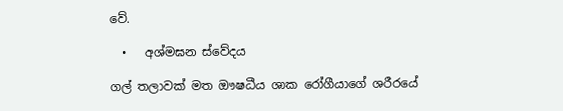වේ.

  •   අශ්මඝන ස්වේදය

ගල් තලාවක් මත ඖෂධීය ශාක රෝගීයාගේ ශරීරයේ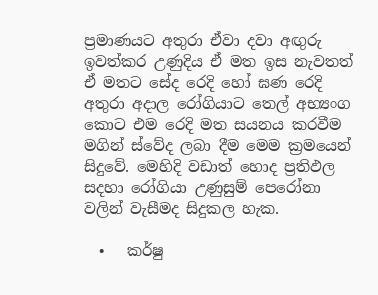ප්‍රමාණයට අතුරා ඒවා දවා අඟුරු ඉවත්කර උණුදිය ඒ මත ඉස නැවතත් ඒ මතට සේද රෙදි හෝ ඝණ රෙදි අතුරා අදාල රෝගියාට තෙල් අභ්‍යංග කොට එම රෙදි මත සයනය කරවීම මගින් ස්වේද ලබා දීම මෙම ක්‍රමයෙන් සිදුවේ. මෙහිදි වඩාත් හොද ප්‍රතිඵල සදහා රෝගියා උණුසුම් පෙරෝනා වලින් වැසීමද සිදුකල හැක.

  •   කර්ෂු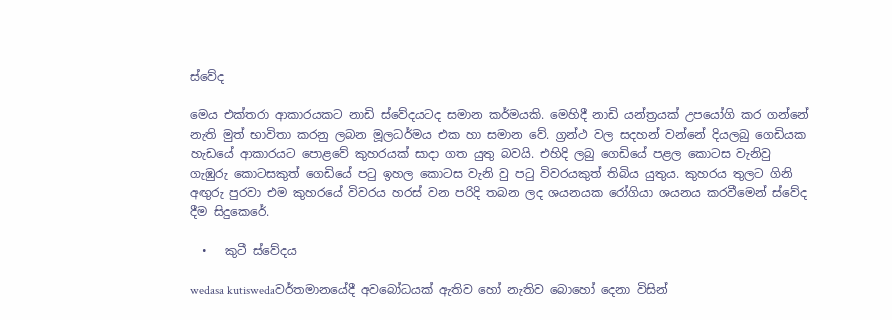ස්වේද

මෙය එක්තරා ආකාරයකට නාඩි ස්වේදයටද සමාන කර්මයකි. මෙහිදී නාඩි යන්ත්‍රයක් උපයෝගි කර ගන්නේ නැති මුත් භාවිතා කරනු ලබන මූලධර්මය එක හා සමාන වේ. ග්‍රන්ථ වල සදහන් වන්නේ දියලබු ගෙඩියක හැඩයේ ආකාරයට පොළවේ කුහරයක් සාදා ගත යුතු බවයි. එහිදි ලබු ගෙඩියේ පළල කොටස වැනිවු ගැඹුරු කොටසකුත් ගෙඩියේ පටු ඉහල කොටස වැනි වු පටු විවරයකුත් තිබිය යුතුය. කුහරය තුලට ගිනි අඟුරු පුරවා එම කුහරයේ විවරය හරස් වන පරිදි තබන ලද ශයනයක රෝගියා ශයනය කරවීමෙන් ස්වේද දීම සිදුකෙරේ.

  •   කුටී ස්වේදය

wedasa kutiswedaවර්තමානයේදී අවබෝධයක් ඇතිව හෝ නැතිව බොහෝ දෙනා විසින්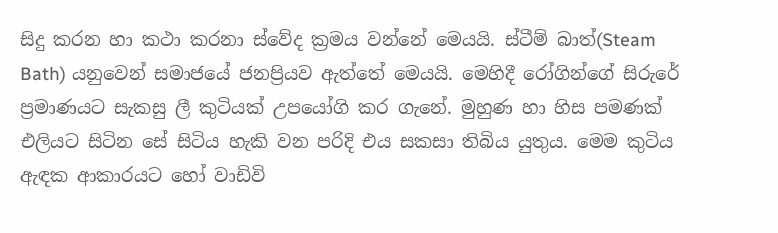සිදු කරන හා කථා කරනා ස්වේද ක්‍රමය වන්නේ මෙයයි. ස්ටීම් බාත්(Steam Bath) යනුවෙන් සමාජයේ ජනප්‍රියව ඇත්තේ මෙයයි. මෙහිදී රෝගින්ගේ සිරුරේ ප්‍රමාණයට සැකසු ලී කුටියක් උපයෝගි කර ගැනේ. මුහුණ හා හිස පමණක් එලියට සිටින සේ සිටිය හැකි වන පරිදි එය සකසා තිබිය යුතුය. මෙම කුටිය ඇඳක ආකාරයට හෝ වාඩිවි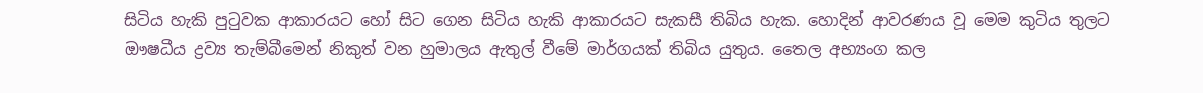සිටිය හැකි පුටුවක ආකාරයට හෝ සිට ගෙන සිටිය හැකි ආකාරයට සැකසී තිබිය හැක. හොදින් ආවරණය වූ මෙම කුටිය තුලට ඖෂධීය ද්‍රව්‍ය තැම්බීමෙන් නිකුත් වන හුමාලය ඇතුල් වීමේ මාර්ගයක් තිබිය යුතුය. තෛල අභ්‍යංග කල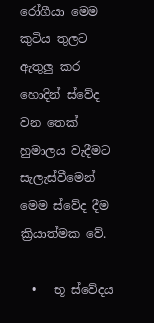රෝගීයා මෙම කුටිය තුලට ඇතුලු කර හොදින් ස්වේද වන තෙක් හුමාලය වැදීමට සැලැස්වීමෙන් මෙම ස්වේද දීම ක්‍රියාත්මක වේ.

  •   භූ ස්වේදය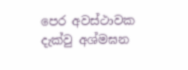පෙර අවස්ථාවක දැක්වු අශ්මඝන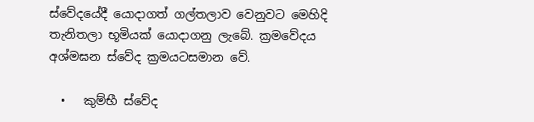ස්වේදයේදී යොදාගත් ගල්තලාව වෙනුවට මෙහිදි තැනිතලා භූමියක් යොදාගනු ලැබේ. ක්‍රමවේදය අශ්මඝන ස්වේද ක්‍රමයටසමාන වේ.

  •   කුම්භී ස්වේද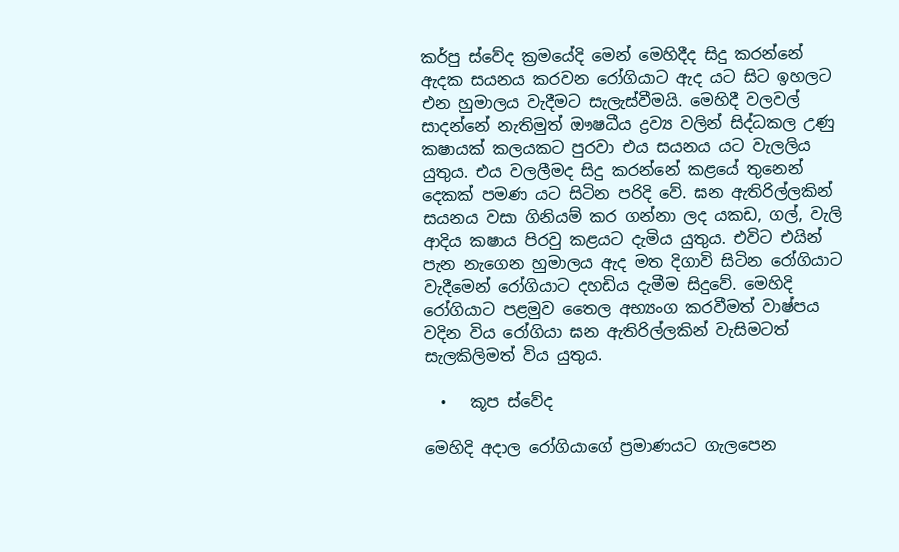කර්පු ස්වේද ක්‍රමයේදි මෙන් මෙහිදීද සිදු කරන්නේ ඇදක සයනය කරවන රෝගියා‍ට ඇද යට සිට ඉහලට එන හුමාලය වැදීමට සැලැස්වීමයි. මෙහිදී වලවල් සාදන්නේ නැතිමුත් ඖෂධීය ද්‍රව්‍ය වලින් සිද්ධකල උණු කෂායක් කලයකට පුරවා එය සයනය යට වැලලිය යුතුය. එය වලලීමද සිදු කරන්නේ කළයේ තුනෙන් දෙකක් පමණ යට සිටින පරිදි වේ. ඝන ඇතිරිල්ලකින් සයනය වසා ගිනියම් කර ගන්නා ලද යකඩ, ගල්, වැලි ආදිය කෂාය පිරවු කළයට දැමිය යුතුය. එවිට එයින් පැන නැ‍ගෙන හුමාලය ඇද මත දිගාවි සිටින රෝගියාට වැදීමෙන් රෝගියාට දහඩිය දැමීම සිදුවේ. මෙහිදි රෝගියාට පළමුව තෛල අභ්‍යංග කරවීමත් වාෂ්පය වදින විය රෝගියා ඝන ඇතිරිල්ලකින් වැසිමටත් සැලකිලිමත් විය යුතුය.

  •   කූප ස්වේද

මෙහිදි අදාල රෝගියාගේ ප්‍රමාණයට ගැලපෙන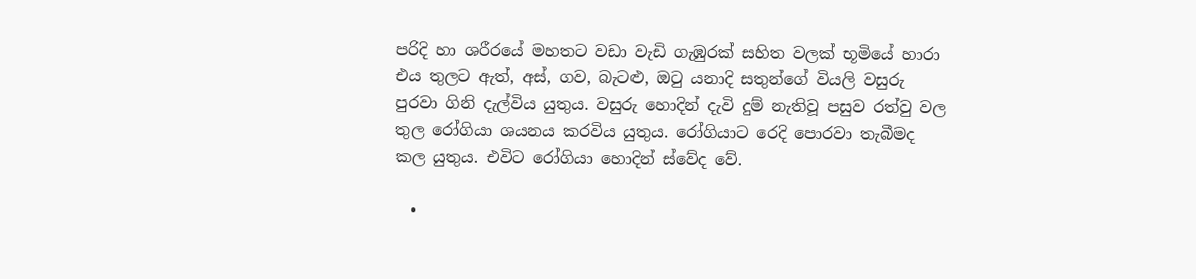පරිදි හා ශරීරයේ මහතට වඩා වැඩි ගැඹුරක් සහිත වලක් භූමියේ හාරා එය තුලට ඇත්, අස්, ගව, බැටළු, ඔටු යනාදි සතුන්ගේ වියලි වසුරු පුරවා ගිනි දැල්විය යුතුය. වසුරු හොදින් දැවි දුම් නැතිවූ පසුව රත්වු වල තුල රෝගියා ශයනය කරවිය යුතුය. රෝගියාට රෙදි පොරවා තැබීමද කල යුතුය. එවිට රෝගියා හොදින් ස්වේද වේ.

  •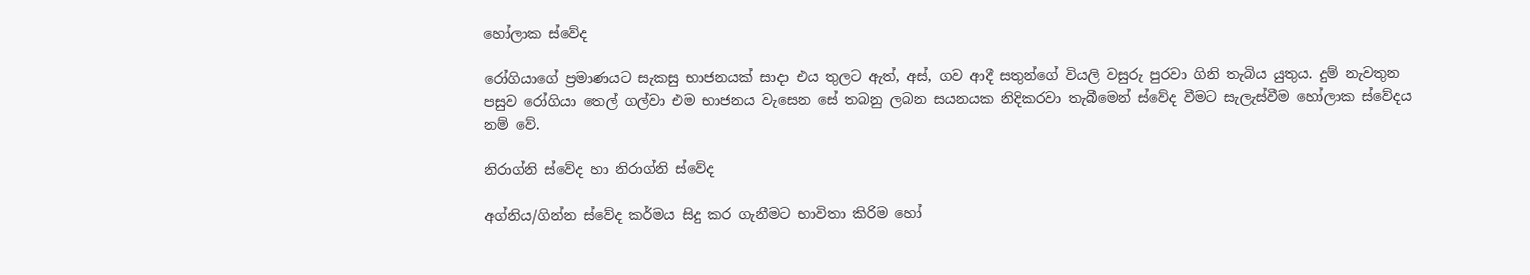හෝලාක ස්වේද

රෝගියාගේ ප්‍රමාණයට සැකසු භාජනයක් සාදා එය තුලට ඇත්, අස්, ගව ආදී සතුන්ගේ වියලි වසුරු පුරවා ගිනි තැබිය යුතුය. දුම් නැවතුන පසුව රෝගියා තෙල් ගල්වා එම භාජනය වැසෙන සේ තබනු ලබන සයනයක නිදිකරවා තැබීමෙන් ස්වේද වීමට සැලැස්වීම හෝලාක ස්වේදය නම් වේ.

නිරාග්නි ස්වේද හා නිරාග්නි ස්වේද

අග්නිය/ගින්න ස්වේද කර්මය සිදු කර ගැනීමට භාවිතා කිරිම හෝ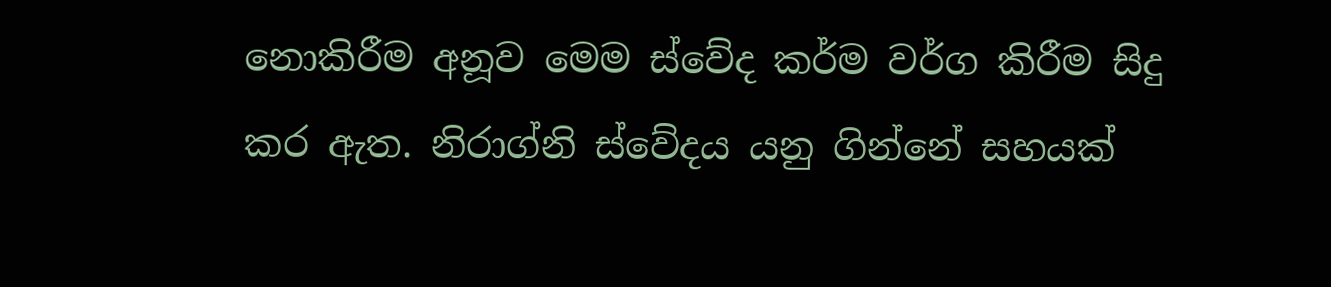නොකිරීම අනූව මෙම ස්වේද කර්ම වර්ග කිරීම සිදු කර ඇත. නිරාග්නි ස්වේදය යනු ගින්නේ සහයක්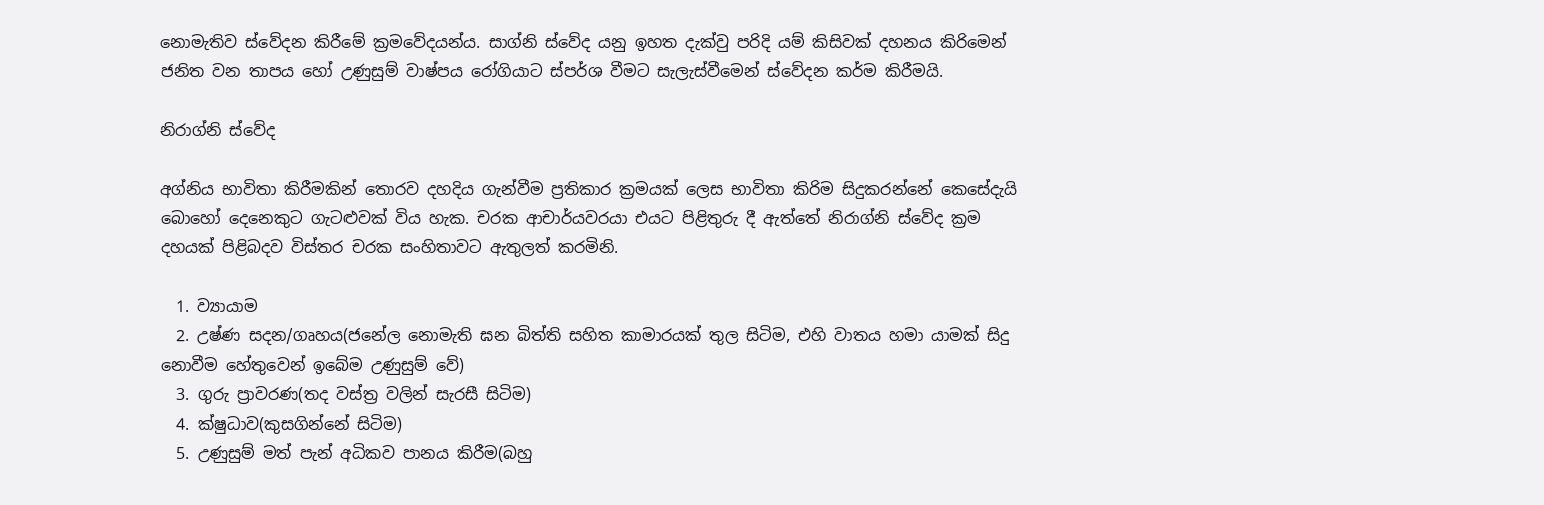නොමැතිව ස්වේදන කිරීමේ ක්‍රමවේදයන්ය. සාග්නි ස්වේද යනු ඉහත දැක්වු පරිදි යම් කිසිවක් දහනය කිරිමෙන් ජනිත වන තාපය හෝ උණුසුම් වාෂ්පය රෝගියාට ස්පර්ශ වීමට සැලැස්වීමෙන් ස්වේදන කර්ම කිරීමයි.

නිරාග්නි ස්වේද

අග්නිය භාවිතා කිරීමකින් තොරව දහදිය ගැන්වීම ප්‍රතිකාර ක්‍රමයක් ලෙස භාවිතා කිරිම සිදුකරන්නේ කෙසේදැයි බොහෝ දෙනෙකුට ගැටළුවක් විය හැක. චරක ආචාර්යවරයා එයට පිළිතුරු දී ඇත්තේ නිරාග්නි ස්වේද ක්‍රම දහයක් පිළිබදව විස්තර චරක සංහිතාවට ඇතුලත් කරමිනි.

  1. ව්‍යායාම
  2. උෂ්ණ සදන/ගෘහය(ජනේල නොමැති ඝන බිත්ති සහිත කාමාරයක් තුල සිටිම, එහි වාතය හමා යාමක් සිදු නොවීම හේතුවෙන් ඉබේම උණුසුම් වේ)
  3. ගුරු ප්‍රාවරණ(තද වස්ත්‍ර වලින් සැරසී සිටිම)
  4. ක්ෂුධාව(කුසගින්නේ සිටිම)
  5. උණුසුම් මත් පැන් අධිකව පානය කිරීම(බහු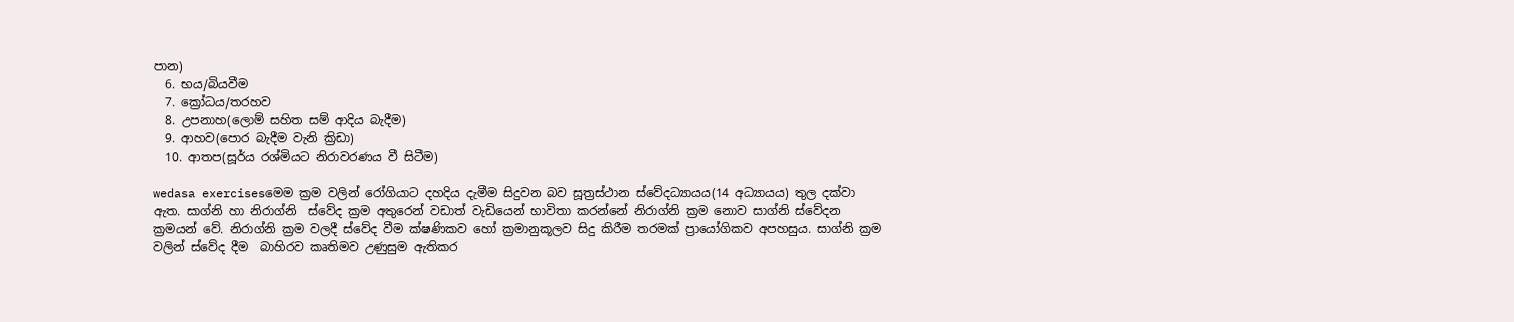පාන)
  6. භය/බියවීම
  7. ක්‍රෝධය/තරහව
  8. උපනාහ(ලොම් සහිත සම් ආදිය බැදීම)
  9. ආහව(පොර බැදීම වැනි ක්‍රිඩා)
  10. ආතප(සූර්ය රශ්මියට නිරාවරණය වී සිටීම)

wedasa exercisesමෙම ක්‍රම වලින් රෝගියාට දහදිය දැමීම සිදුවන බව සූත්‍රස්ථාන ස්වේදධ්‍යායය(14 අධ්‍යායය) තුල දක්වා ඇත. සාග්නි හා නිරාග්නි  ස්වේද ක්‍රම අතුරෙන් වඩා‍ත් වැඩියෙන් භාවිතා කරන්නේ නිරාග්නි ක්‍රම නොව සාග්නි ස්වේදන ක්‍රමයන් වේ. නිරාග්නි ක්‍රම වලදී ස්වේද වීම ක්ෂණිකව හෝ ක්‍රමානුකූලව සිදු කිරීම තරමක් ප්‍රායෝගිකව අපහසුය. සාග්නි ක්‍රම වලින් ස්වේද දීම  බාහිරව කෘතිමව උණුසුම ඇතිකර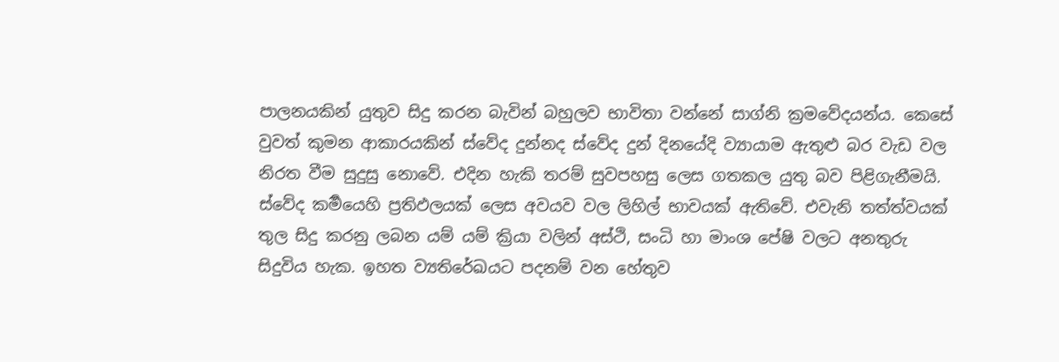පාලනයකින් යුතුව සිදු කරන බැවින් බහුලව භාවිතා වන්නේ සාග්නි ක්‍රමවේදයන්ය. කෙසේ වුවත් කුමන ආකාරයකින් ස්වේද දුන්නද ස්වේද දුන් දිනයේදි ව්‍යායාම ඇතුළු බර වැඩ වල නිරත වීම සුදුසු නොවේ. එදින හැකි තරම් සුවපහසු ලෙස ගතකල යුතු බව පිළිගැනීමයි. ස්වේද කර්‍මයෙහි ප්‍රතිඵලයක් ලෙස අවයව වල ලිහිල් භාවයක් ඇතිවේ. එවැනි තත්ත්වයක් තුල සිදු කරනු ලබන යම් යම් ක්‍රියා වලින් අස්ථි, සංධි හා මාංශ පේෂි වලට අනතුරු සිදුවිය හැක. ඉහත ව්‍යතිරේඛයට පදනම් වන හේතුව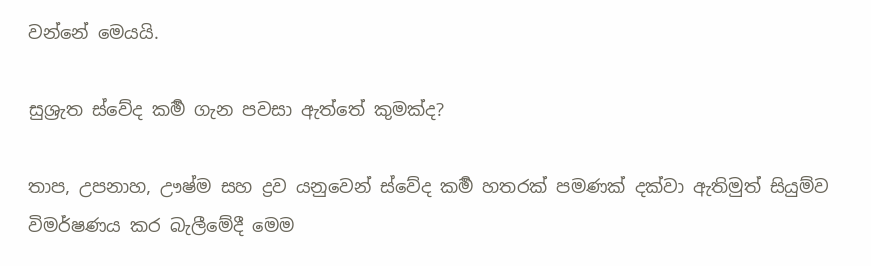වන්නේ මෙයයි.

සුශ්‍රැත ස්වේද කර්‍ම ගැන පවසා ඇත්තේ කුමක්ද?

තාප, උපනාහ, ඌෂ්ම සහ ද්‍රව යනුවෙන් ස්වේද කර්‍ම හතරක් පමණක් දක්වා ඇතිමුත් සියුම්ව විමර්ෂණය කර බැලීමේදී මෙම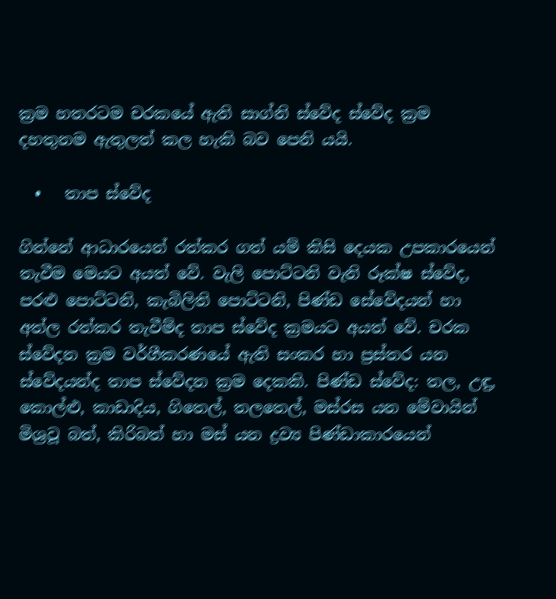ක්‍රම හතරටම චරකයේ ඇති සාග්නි ස්වේද ස්වේද ක්‍රම දහතුනම ඇතුලත් කල හැකි බව පෙනි යයි.

  •   තාප ස්වේද

ගින්නේ ආධාරයෙන් රත්කර ගත් යම් කිසි දෙයක උපකාරයෙන් තැවීම මෙයට අයත් වේ. වැලි පොට්ටනි වැනි ‍රූක්ෂ ස්වේද, පරළු පොට්ටනි, කැබිලිති පොට්ටනි, පිණ්ඩ සේවේදයන් හා අත්ල රත්කර තැවීම්ද තාප ස්වේද ක්‍රමයට අයත් වේ. චරක ස්වේදන ක්‍රම වර්ගීකරණයේ ඇති සංකර හා ප්‍රස්තර යන ස්වේදයන්ද තාප ස්වේදන ක්‍රම දෙකකි. පිණ්ඩ ස්වේද: තල, උඳු, කොල්ළු, කාඩාදිය, ගිතෙල්, තලතෙල්, මස්රස යන මේවායින් මිශ්‍රවූ බත්, කිරිබත් හා මස් යන ද්‍රව්‍ය පිණ්ඩාකාරයෙන්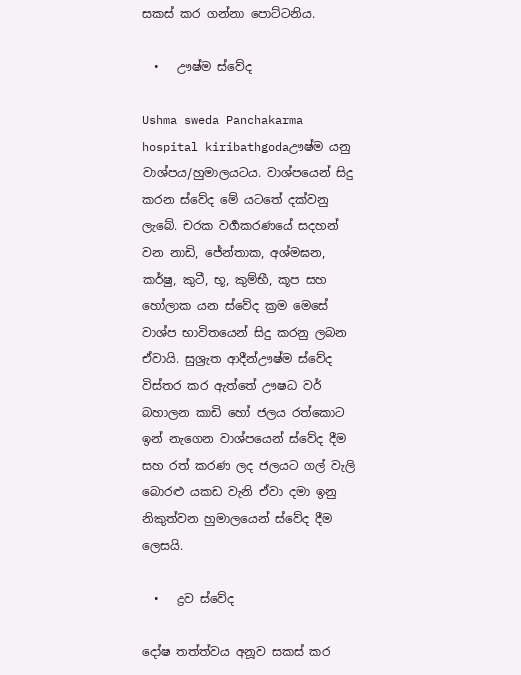සකස් කර ගන්නා පොට්ටනිය.

  •   ඌෂ්ම ස්වේද

Ushma sweda Panchakarma hospital kiribathgodaඌෂ්ම යනු වාශ්පය/හුමාලයටය. වාශ්පයෙන් සිදු කරන ස්වේද මේ යටතේ දක්වනු ලැබේ. චරක වර්‍ගකරණයේ සදහන් වන නාඩි, ජේන්තාක, අශ්මඝන, කර්ෂු, කුටී, භූ, කුම්භී, කූප සහ හෝලාක යන ස්වේද ක්‍රම මෙසේ වාශ්ප භාවිතයෙන් සිදු කරනු ලබන ඒවායි. සුශ්‍රැත ආදීන්ඌෂ්ම ස්වේද විස්තර කර ඇත්තේ ඌෂධ වර් බහාලන කාඩි හෝ ජලය රත්කොට ඉන් නැගෙන වාශ්පයෙන් ස්වේද දීම සහ රත් කරණ ලද ජලයට ගල් වැලි බොරළු යකඩ වැනි ඒවා දමා ඉනු නිකුත්වන හුමාලයෙන් ස්වේද දීම ලෙසයි.

  •   ද්‍රව ස්වේද

දෝෂ තත්ත්වය අනූව සකස් කර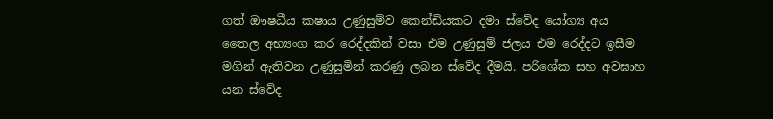ගත් ඖෂධීය කෂාය උණුසුම්ව කෙන්ඩියකට දමා ස්වේද යෝග්‍ය අය තෛල අභ්‍යංග කර රෙද්දකින් වසා එම උණුසුම් ජලය එම රෙද්දට ඉසීම මගින් ඇතිවන උණුසුමින් කරණු ලබන ස්වේද දීමයි. පරිශේක සහ අවඝාහ යන ස්වේද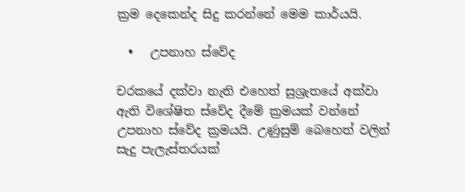ක්‍රම දෙකෙන්ද සිදු කරන්නේ මෙම කාර්යයි.

  •   උපනාහ ස්වේද

චරකයේ දක්වා නැති එහෙත් සුශ්‍රැතයේ අක්වා ඇති වි‍ශේෂිත ස්වේද දීමේ ක්‍රමයක් වන්නේ උපනාහ ස්වේද ක්‍රමයයි. උණුසුම් බෙහෙත් වලින් සැදු පැලැස්තරයක්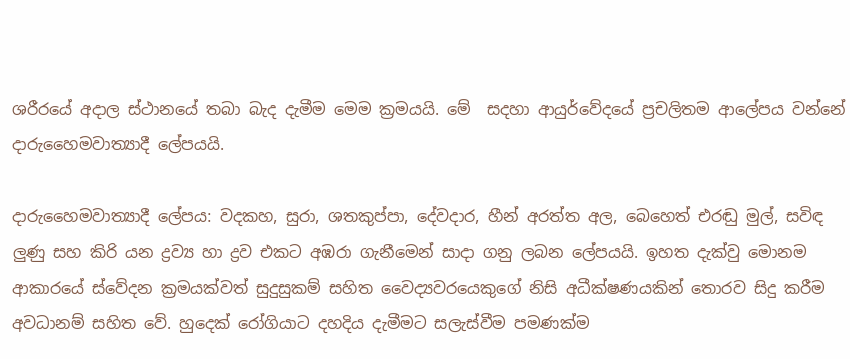ශරීරයේ අදාල ස්ථානයේ තබා බැද දැමීම මෙම ක්‍රමයයි. මේ  සදහා ආයුර්වේදයේ ප්‍රචලිතම ආලේපය වන්නේ දාරුහෛමවාත්‍යාදී ලේපයයි.

දාරුහෛමවාත්‍යාදී ලේපය: වදකහ, සුරා, ශතකුප්පා, දේවදාර, හීන් අරත්ත අල, බෙහෙත් එරඬු මුල්, සවිඳ ලුණු සහ කිරි යන ද්‍රව්‍ය හා ද්‍රව එකට අඹරා ගැනීමෙන් සාදා ගනු ලබන ලේපයයි. ඉහත දැක්වු මොනම ආකාරයේ ස්වේදන ක්‍රමයක්වත් සුදුසුකම් සහිත වෛද්‍යවරයෙකුගේ නිසි අධීක්ෂණයකින් තොරව සිදු කරීම අවධානම් සහිත වේ. හුදෙක් රෝගියාට දහදිය දැමීමට සලැස්වීම පමණක්ම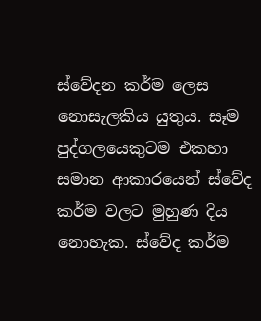ස්වේදන කර්ම ලෙස නොසැලකිය යුතුය. සෑම පුද්ගලයෙකුටම එකහා සමාන ආකාරයෙන් ස්වේද කර්ම වලට මුහුණ දිය නොහැක. ස්වේද කර්ම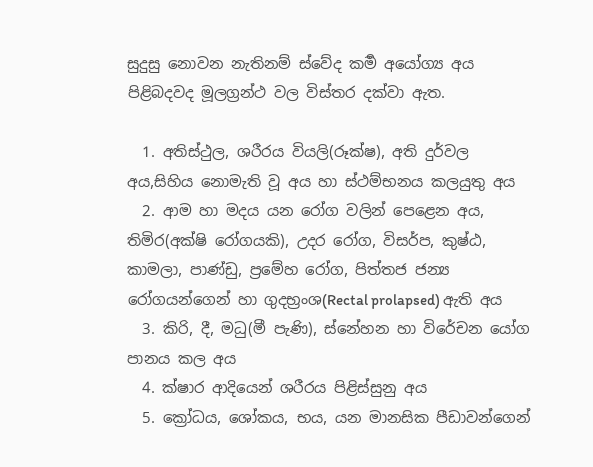සුදුසු නොවන නැතිනම් ස්වේද කර්‍ම අයෝග්‍ය අය පිළිබදවද මූලග්‍රන්ථ වල විස්තර දක්වා ඇත.

  1. අතිස්ථුල, ශරීරය වියලි(රූක්ෂ), අති දුර්වල අය,සිහිය නොමැති වූ අය හා ස්ථම්භනය කලයුතු අය
  2. ආම හා මදය යන රෝග වලින් පෙළෙන අය, තිමිර(අක්ෂි රෝගයකි), උදර රෝග, විසර්ප, කුෂ්ඨ‍, කාමලා, පාණ්ඩු, ප්‍රමේහ රෝග, පිත්තජ ජන්‍ය රෝගයන්ගෙන් හා ගුදභ්‍රංශ(Rectal prolapsed) ඇති අය
  3. කිරි, දී, මධු(මී පැණි), ස්නේහන හා විරේචන යෝග පානය කල අය
  4. ක්ෂාර ආදියෙන් ශරීරය පිළිස්සුනු අය
  5. ක්‍රෝධය, ශෝකය, භය, යන මානසික පීඩාවන්ගෙන්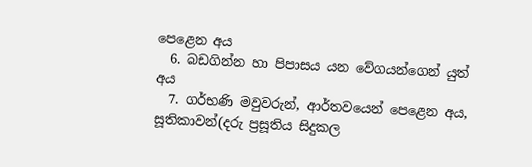පෙළෙන අය
  6. බඩගින්න හා පිපාසය යන වේගයන්ගෙන් යුත් අය
  7. ගර්භණි මවුවරුන්, ආර්තවයෙන් පෙළෙන අය, සූතිකාවන්(දරු ප්‍රසූතිය සිදුකල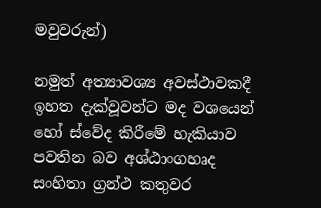මවුවරුන්)

නමුත් අත්‍යාවශ්‍ය අවස්ථාවකදී ඉහත දැක්වූවන්ට මද වශයෙන් හෝ ස්වේද කිරීමේ හැකියාව පවතින බව අශ්ඨාංගහෘද සංහිතා ග්‍රන්ථ කතුවර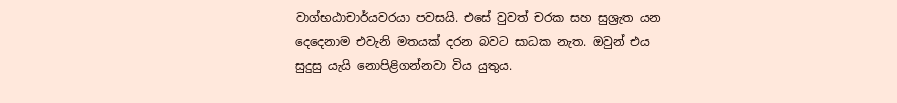වාග්භඨාචාර්යවරයා පවසයි. එසේ වුවත් චරක සහ සුශ්‍රැත යන දෙදෙනාම එවැනි මතයක් දරන බවට සාධක නැත. ඔවුන් එය සුදුසු යැයි නොපිළිගන්නවා විය යුතුය.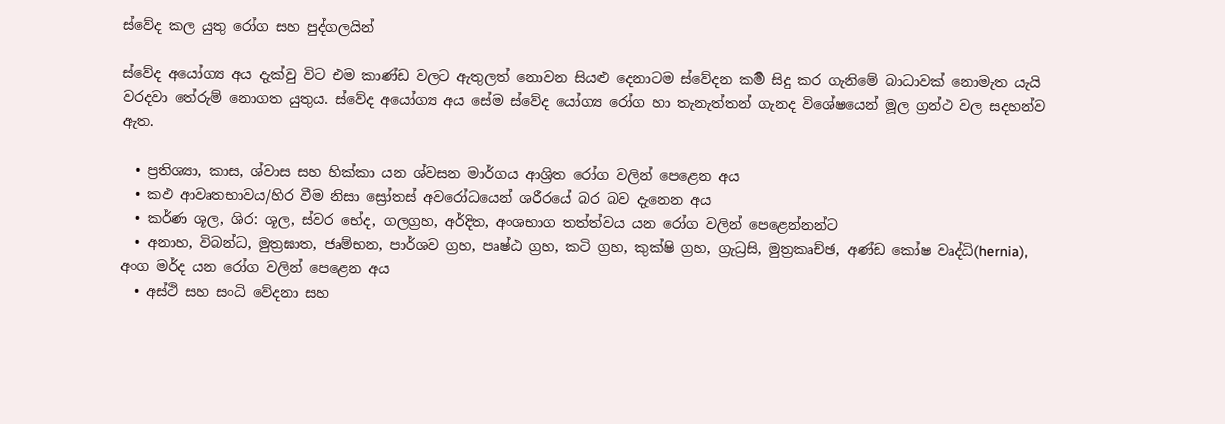ස්වේද කල යුතු රෝග සහ පුද්ගලයින්

ස්වේද අයෝග්‍ය අය දැක්වු විට එම කාණ්ඩ වලට ඇතුලත් නොවන සියළු දෙනාටම ස්වේදන කර්‍ම සිදු කර ගැනිමේ බාධාවක් නොමැත යැයි වරදවා තේරුම් නොගත යුතුය. ස්වේද අයෝග්‍ය අය සේම ස්වේද යෝග්‍ය රෝග හා තැනැත්තන් ගැනද විශේෂයෙන් මූල ග්‍රන්ථ වල සදහන්ව ඇත.

  • ප්‍රතිශ්‍යා, කාස, ශ්වාස සහ හික්කා යන ශ්වසන මාර්ගය ආශ්‍රිත රෝග වලින් පෙළෙන අය
  • කඵ ආවෘතභාවය/හිර වීම නිසා ස්‍රෝතස් අවරෝධයෙන් ශරීරයේ බර බව දැනෙන අය
  • කර්ණ ශූල, ශිර: ශූල, ස්වර භේද, ගලග්‍රහ, අර්දිත, අංශභාග තත්ත්වය යන රෝග වලින් පෙළෙන්නන්ට
  • අනාහ, විබන්ධ, මුත්‍රඝාත, ජෘම්භන, පාර්ශව ග්‍රහ, පෘෂ්ඨ ග්‍රහ, කටි ග්‍රහ, කුක්ෂි ග්‍රහ, ග්‍රැධ්‍රසි, මුත්‍රකෘච්ඡ, අණ්ඩ කෝෂ වෘද්ධි(hernia), අංග මර්ද යන රෝග වලින් පෙළෙන අය
  • අස්ථි සහ සංධි වේදනා සහ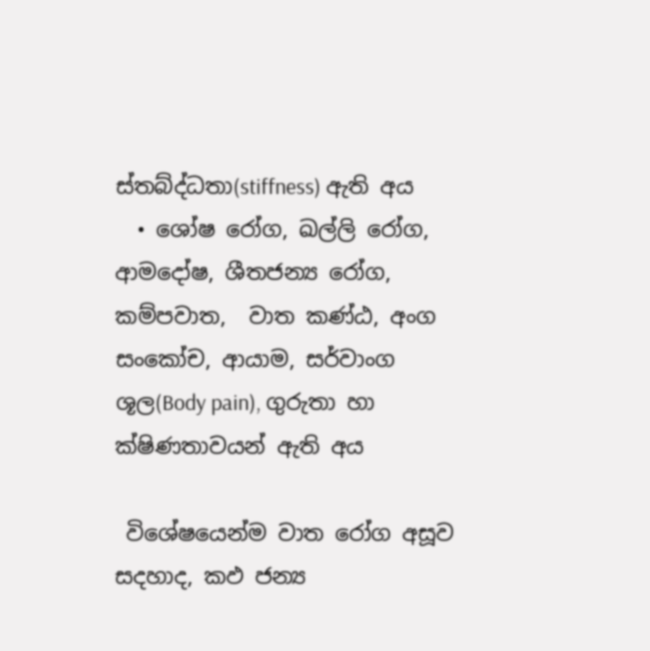ස්තබ්ද්ධතා(stiffness) ඇති අය
  • ශෝෂ රෝග, ඛල්ලි රෝග, ආමදෝෂ, ශීතජන්‍ය රෝග, කම්පවාත,  වාත කණ්ඨ, අංග සංකෝච, ආයාම, සර්වාංග ශූල(Body pain), ගුරුතා හා ක්ෂිණතාවයන් ඇති අය

 විශේෂයෙන්ම වාත රෝග අසූව සදහාද, කඵ ජන්‍ය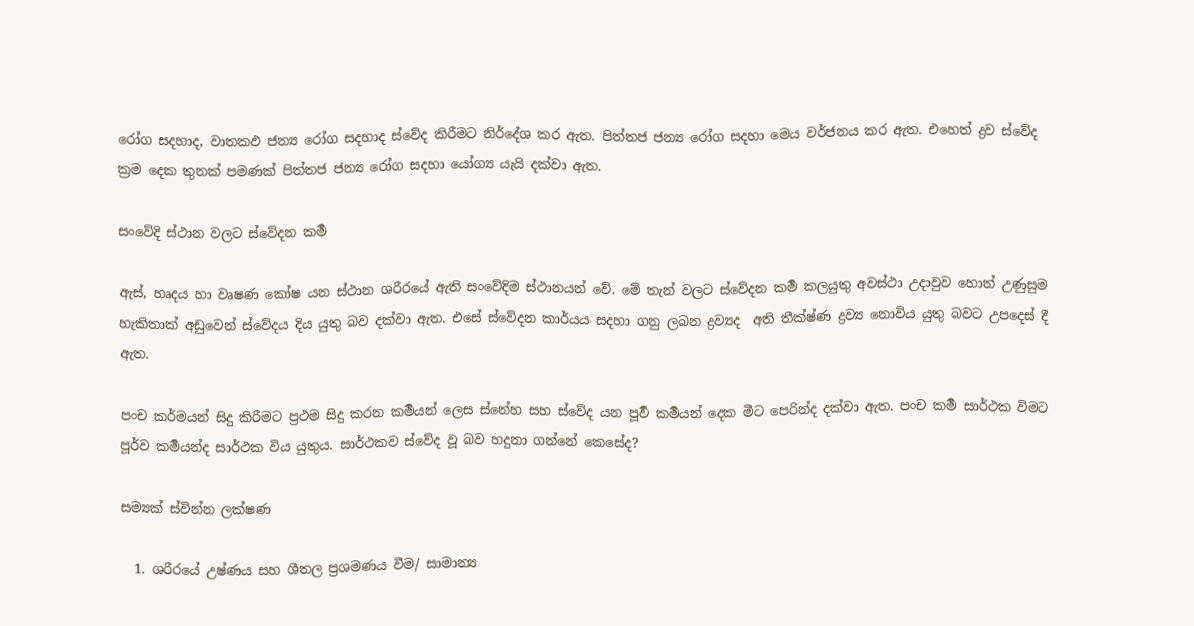රෝග සදහාද, වාතකඵ ජන්‍ය රෝග සදහාද ස්වේද කිරීමට නිර්දේශ කර ඇත. පිත්තජ ජන්‍ය රෝග සදහා මෙය වර්ජනය කර ඇත. එහෙත් ද්‍රව ස්වේද ක්‍රම දෙක තුනක් පමණක් පිත්තජ ජන්‍ය රෝග සදහා යෝග්‍ය යැයි දක්වා ඇත.

සංවේදි ස්ථාන වලට ස්වේදන කර්‍ම

ඇස්, හෘදය හා වෘෂණ කෝෂ යන ස්ථාන ශරීරයේ ඇති සංවේදිම ස්ථානයන් වේ. මේ තැන් වලට ස්වේදන කර්‍ම කලයුතු අවස්ථා උදාවුව හොත් උණුසුම හැකිතාක් අඩුවෙන් ‍ස්වේදය දිය යුතු බව දක්වා ඇත. එසේ ස්වේදන කාර්යය සදහා ගනු ලබන ද්‍රව්‍යද  අති තීක්ෂ්ණ ද්‍රව්‍ය නොවිය යුතු බවට උපදෙස් දී ඇත.

පංච කර්මයන් සිදු කිරීමට ප්‍රථම සිදු කරන කර්‍මයන් ලෙස ස්නේහ සහ ස්වේද යන පූර්‍ව කර්‍මයන් දෙක මීට පෙරින්ද දක්වා ඇත. පංච කර්‍ම සාර්ථක විමට පූර්ව කර්‍මයන්ද සාර්ථක විය යුතුය. සාර්ථකව ස්වේද වූ බව හදුනා ගන්නේ කෙසේද?

සම්‍යක් ස්වින්න ලක්ෂණ

  1. ශරීරයේ උෂ්ණය සහ ශීතල ප්‍රශමණය වීම/ සාමාන්‍ය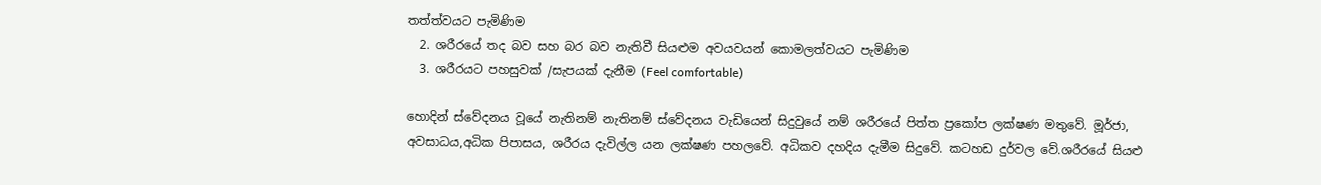තත්ත්වයට පැමිණිම
  2. ශරීරයේ තද බව සහ බර බව නැතිවී සියළුම අවයවයන් කොමලත්වයට පැමිණිම
  3. ශරීරයට පහසුවක් /සැපයක් දැනීම (Feel comfortable)

හොදින් ස්වේදනය වූයේ නැතිනම් නැතිනම් ‍ස්වේදනය වැඩියෙන් සිදුවුයේ නම් ශරීරයේ පිත්ත ප්‍රකෝප ලක්ෂණ මතුවේ. මූර්ජා, අවසාධය,අධික පිපාසය, ශරීරය දැවිල්ල යන ලක්ෂණ පහලවේ. අධිකව දහදිය දැමීම සිදුවේ. කටහඩ දුර්වල වේ.ශරීරයේ සියළු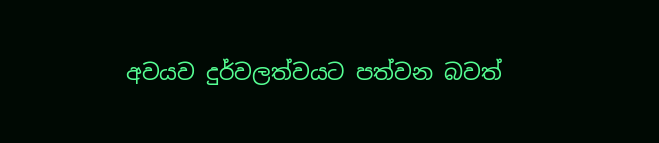අවයව දුර්වලත්වයට පත්වන බවත්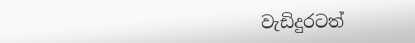වැඩිදුරටත්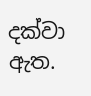දක්වා ඇත.